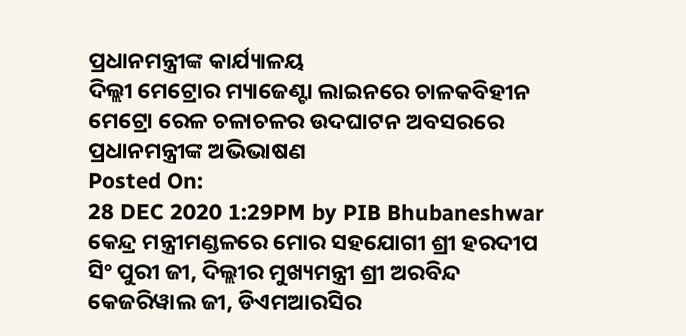ପ୍ରଧାନମନ୍ତ୍ରୀଙ୍କ କାର୍ଯ୍ୟାଳୟ
ଦିଲ୍ଲୀ ମେଟ୍ରୋର ମ୍ୟାଜେଣ୍ଟା ଲାଇନରେ ଚାଳକବିହୀନ ମେଟ୍ରୋ ରେଳ ଚଳାଚଳର ଉଦଘାଟନ ଅବସରରେ ପ୍ରଧାନମନ୍ତ୍ରୀଙ୍କ ଅଭିଭାଷଣ
Posted On:
28 DEC 2020 1:29PM by PIB Bhubaneshwar
କେନ୍ଦ୍ର ମନ୍ତ୍ରୀମଣ୍ଡଳରେ ମୋର ସହଯୋଗୀ ଶ୍ରୀ ହରଦୀପ ସିଂ ପୁରୀ ଜୀ, ଦିଲ୍ଲୀର ମୁଖ୍ୟମନ୍ତ୍ରୀ ଶ୍ରୀ ଅରବିନ୍ଦ କେଜରିୱାଲ ଜୀ, ଡିଏମଆରସିର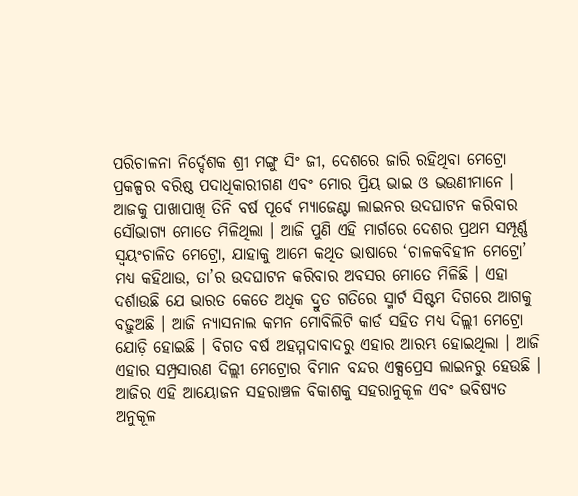ପରିଚାଳନା ନିର୍ଦ୍ଦେଶକ ଶ୍ରୀ ମଙ୍ଗୁ ସିଂ ଜୀ, ଦେଶରେ ଜାରି ରହିଥିବା ମେଟ୍ରୋ ପ୍ରକଳ୍ପର ବରିଷ୍ଠ ପଦାଧିକାରୀଗଣ ଏବଂ ମୋର ପ୍ରିୟ ଭାଇ ଓ ଭଉଣୀମାନେ ।
ଆଜକୁ ପାଖାପାଖି ତିନି ବର୍ଷ ପୂର୍ବେ ମ୍ୟାଜେଣ୍ଟା ଲାଇନର ଉଦଘାଟନ କରିବାର ସୌଭାଗ୍ୟ ମୋତେ ମିଳିଥିଲା । ଆଜି ପୁଣି ଏହି ମାର୍ଗରେ ଦେଶର ପ୍ରଥମ ସମ୍ପୂର୍ଣ୍ଣ ସ୍ୱୟଂଚାଳିତ ମେଟ୍ରୋ, ଯାହାକୁ ଆମେ କଥିତ ଭାଷାରେ ‘ଚାଳକବିହୀନ ମେଟ୍ରୋ’ ମଧ୍ୟ କହିଥାଉ, ତା’ର ଉଦଘାଟନ କରିବାର ଅବସର ମୋତେ ମିଳିଛି । ଏହା ଦର୍ଶାଉଛି ଯେ ଭାରତ କେତେ ଅଧିକ ଦ୍ରୁତ ଗତିରେ ସ୍ମାର୍ଟ ସିଷ୍ଟମ ଦିଗରେ ଆଗକୁ ବଢ଼ୁଅଛି । ଆଜି ନ୍ୟାସନାଲ କମନ ମୋବିଲିଟି କାର୍ଡ ସହିତ ମଧ୍ୟ ଦିଲ୍ଲୀ ମେଟ୍ରୋ ଯୋଡ଼ି ହୋଇଛି । ବିଗତ ବର୍ଷ ଅହମ୍ମଦାବାଦରୁ ଏହାର ଆରମ୍ଭ ହୋଇଥିଲା । ଆଜି ଏହାର ସମ୍ପ୍ରସାରଣ ଦିଲ୍ଲୀ ମେଟ୍ରୋର ବିମାନ ବନ୍ଦର ଏକ୍ସପ୍ରେସ ଲାଇନରୁ ହେଉଛି । ଆଜିର ଏହି ଆୟୋଜନ ସହରାଞ୍ଚଳ ବିକାଶକୁ ସହରାନୁକୂଳ ଏବଂ ଭବିଷ୍ୟତ ଅନୁକୂଳ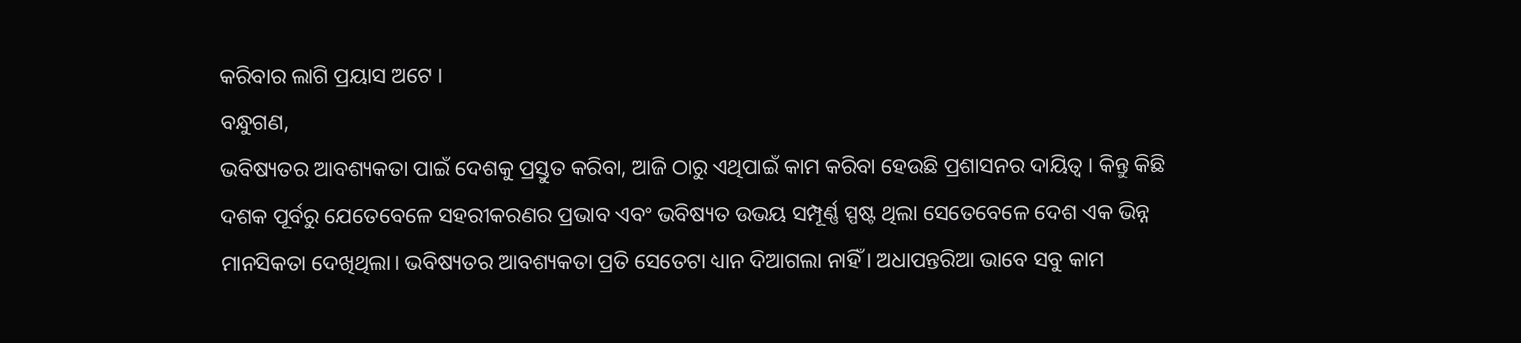କରିବାର ଲାଗି ପ୍ରୟାସ ଅଟେ ।
ବନ୍ଧୁଗଣ,
ଭବିଷ୍ୟତର ଆବଶ୍ୟକତା ପାଇଁ ଦେଶକୁ ପ୍ରସ୍ତୁତ କରିବା, ଆଜି ଠାରୁ ଏଥିପାଇଁ କାମ କରିବା ହେଉଛି ପ୍ରଶାସନର ଦାୟିତ୍ୱ । କିନ୍ତୁ କିଛି ଦଶକ ପୂର୍ବରୁ ଯେତେବେଳେ ସହରୀକରଣର ପ୍ରଭାବ ଏବଂ ଭବିଷ୍ୟତ ଉଭୟ ସମ୍ପୂର୍ଣ୍ଣ ସ୍ପଷ୍ଟ ଥିଲା ସେତେବେଳେ ଦେଶ ଏକ ଭିନ୍ନ ମାନସିକତା ଦେଖିଥିଲା। ଭବିଷ୍ୟତର ଆବଶ୍ୟକତା ପ୍ରତି ସେତେଟା ଧ୍ୟାନ ଦିଆଗଲା ନାହିଁ । ଅଧାପନ୍ତରିଆ ଭାବେ ସବୁ କାମ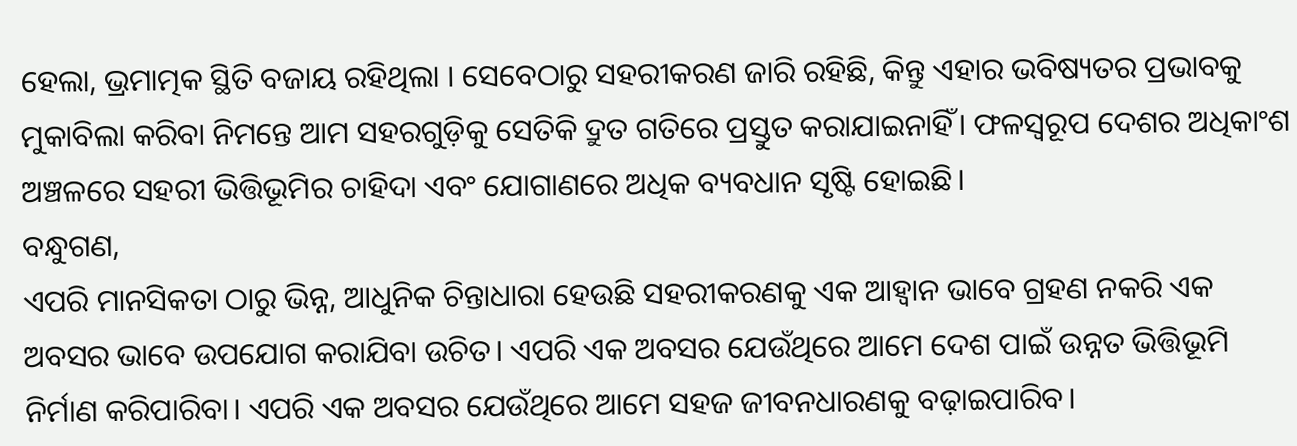ହେଲା, ଭ୍ରମାତ୍ମକ ସ୍ଥିତି ବଜାୟ ରହିଥିଲା । ସେବେଠାରୁ ସହରୀକରଣ ଜାରି ରହିଛି, କିନ୍ତୁ ଏହାର ଭବିଷ୍ୟତର ପ୍ରଭାବକୁ ମୁକାବିଲା କରିବା ନିମନ୍ତେ ଆମ ସହରଗୁଡ଼ିକୁ ସେତିକି ଦ୍ରୁତ ଗତିରେ ପ୍ରସ୍ତୁତ କରାଯାଇନାହିଁ। ଫଳସ୍ୱରୂପ ଦେଶର ଅଧିକାଂଶ ଅଞ୍ଚଳରେ ସହରୀ ଭିତ୍ତିଭୂମିର ଚାହିଦା ଏବଂ ଯୋଗାଣରେ ଅଧିକ ବ୍ୟବଧାନ ସୃଷ୍ଟି ହୋଇଛି।
ବନ୍ଧୁଗଣ,
ଏପରି ମାନସିକତା ଠାରୁ ଭିନ୍ନ, ଆଧୁନିକ ଚିନ୍ତାଧାରା ହେଉଛି ସହରୀକରଣକୁ ଏକ ଆହ୍ୱାନ ଭାବେ ଗ୍ରହଣ ନକରି ଏକ ଅବସର ଭାବେ ଉପଯୋଗ କରାଯିବା ଉଚିତ। ଏପରି ଏକ ଅବସର ଯେଉଁଥିରେ ଆମେ ଦେଶ ପାଇଁ ଉନ୍ନତ ଭିତ୍ତିଭୂମି ନିର୍ମାଣ କରିପାରିବା। ଏପରି ଏକ ଅବସର ଯେଉଁଥିରେ ଆମେ ସହଜ ଜୀବନଧାରଣକୁ ବଢ଼ାଇପାରିବ।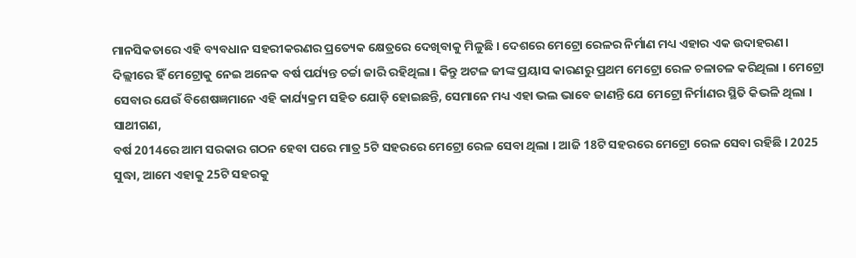ମାନସିକତାରେ ଏହି ବ୍ୟବଧାନ ସହରୀକରଣର ପ୍ରତ୍ୟେକ କ୍ଷେତ୍ରରେ ଦେଖିବାକୁ ମିଳୁଛି । ଦେଶରେ ମେଟ୍ରୋ ରେଳର ନିର୍ମାଣ ମଧ୍ୟ ଏହାର ଏକ ଉଦାହରଣ। ଦିଲ୍ଲୀରେ ହିଁ ମେଟ୍ରୋକୁ ନେଇ ଅନେକ ବର୍ଷ ପର୍ଯ୍ୟନ୍ତ ଚର୍ଚ୍ଚା ଜାରି ରହିଥିଲା । କିନ୍ତୁ ଅଟଳ ଜୀଙ୍କ ପ୍ରୟାସ କାରଣରୁ ପ୍ରଥମ ମେଟ୍ରୋ ରେଳ ଚଳାଚଳ କରିଥିଲା । ମେଟ୍ରୋ ସେବାର ଯେଉଁ ବିଶେଷଜ୍ଞମାନେ ଏହି କାର୍ଯ୍ୟକ୍ରମ ସହିତ ଯୋଡ଼ି ହୋଇଛନ୍ତି, ସେମାନେ ମଧ୍ୟ ଏହା ଭଲ ଭାବେ ଜାଣନ୍ତି ଯେ ମେଟ୍ରୋ ନିର୍ମାଣର ସ୍ଥିତି କିଭଳି ଥିଲା ।
ସାଥୀଗଣ,
ବର୍ଷ 2014ରେ ଆମ ସରକାର ଗଠନ ହେବା ପରେ ମାତ୍ର 5ଟି ସହରରେ ମେଟ୍ରୋ ରେଳ ସେବା ଥିଲା । ଆଜି 18ଟି ସହରରେ ମେଟ୍ରୋ ରେଳ ସେବା ରହିଛି । 2025 ସୁଦ୍ଧା, ଆମେ ଏହାକୁ 25ଟି ସହରକୁ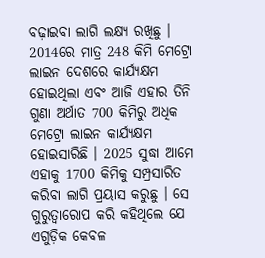ବଢ଼ାଇବା ଲାଗି ଲକ୍ଷ୍ୟ ରଖିଛୁ । 2014ରେ ମାତ୍ର 248 କିମି ମେଟ୍ରୋ ଲାଇନ ଦେଶରେ କାର୍ଯ୍ୟକ୍ଷମ ହୋଇଥିଲା ଏବଂ ଆଜି ଏହାର ତିନି ଗୁଣା ଅର୍ଥାତ 700 କିମିରୁ ଅଧିକ ମେଟ୍ରୋ ଲାଇନ କାର୍ଯ୍ୟକ୍ଷମ ହୋଇସାରିଛି । 2025 ସୁଦ୍ଧା ଆମେ ଏହାକୁ 1700 କିମିକୁ ସମ୍ପ୍ରସାରିତ କରିବା ଲାଗି ପ୍ରୟାସ କରୁଛୁ । ସେ ଗୁରୁତ୍ୱାରୋପ କରି କହିଥିଲେ ଯେ ଏଗୁଡ଼ିକ କେବଳ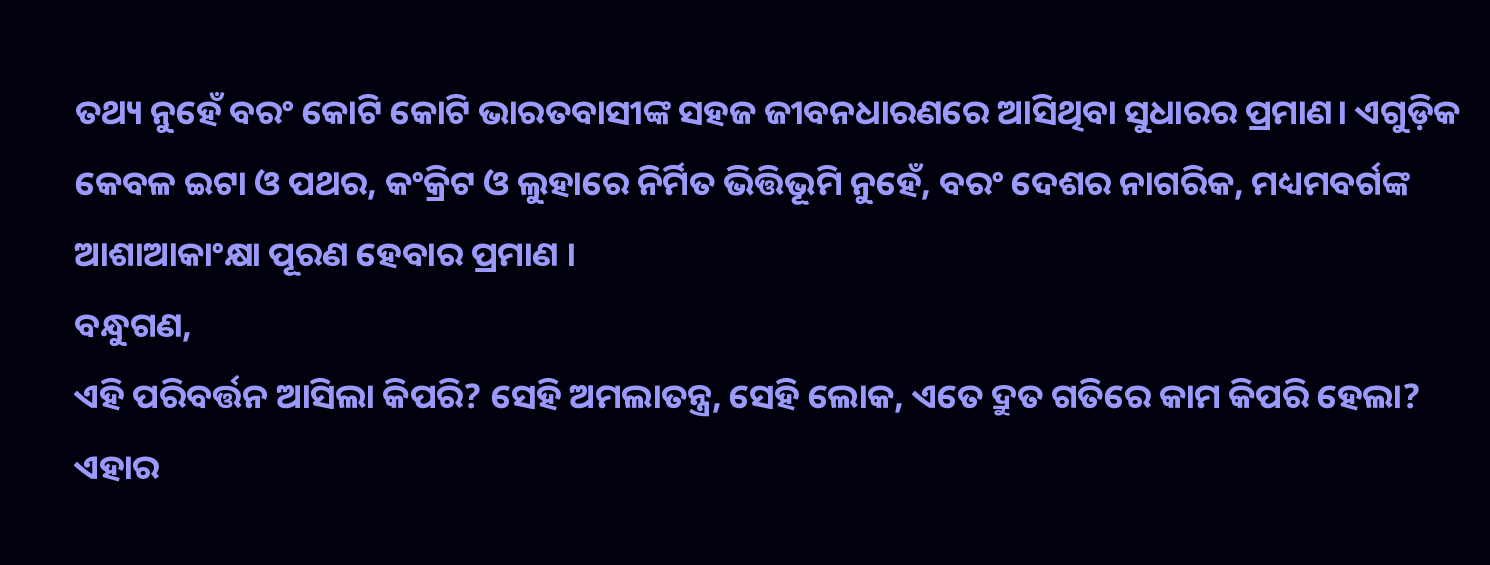ତଥ୍ୟ ନୁହେଁ ବରଂ କୋଟି କୋଟି ଭାରତବାସୀଙ୍କ ସହଜ ଜୀବନଧାରଣରେ ଆସିଥିବା ସୁଧାରର ପ୍ରମାଣ। ଏଗୁଡ଼ିକ କେବଳ ଇଟା ଓ ପଥର, କଂକ୍ରିଟ ଓ ଲୁହାରେ ନିର୍ମିତ ଭିତ୍ତିଭୂମି ନୁହେଁ, ବରଂ ଦେଶର ନାଗରିକ, ମଧ୍ୟମବର୍ଗଙ୍କ ଆଶାଆକାଂକ୍ଷା ପୂରଣ ହେବାର ପ୍ରମାଣ ।
ବନ୍ଧୁଗଣ,
ଏହି ପରିବର୍ତ୍ତନ ଆସିଲା କିପରି? ସେହି ଅମଲାତନ୍ତ୍ର, ସେହି ଲୋକ, ଏତେ ଦ୍ରୁତ ଗତିରେ କାମ କିପରି ହେଲା? ଏହାର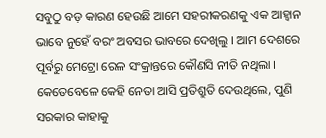ସବୁଠୁ ବଡ଼ କାରଣ ହେଉଛି ଆମେ ସହରୀକରଣକୁ ଏକ ଆହ୍ୱାନ ଭାବେ ନୁହେଁ ବରଂ ଅବସର ଭାବରେ ଦେଖିଲୁ । ଆମ ଦେଶରେ ପୂର୍ବରୁ ମେଟ୍ରୋ ରେଳ ସଂକ୍ରାନ୍ତରେ କୌଣସି ନୀତି ନଥିଲା । କେତେବେଳେ କେହି ନେତା ଆସି ପ୍ରତିଶ୍ରୁତି ଦେଉଥିଲେ, ପୁଣି ସରକାର କାହାକୁ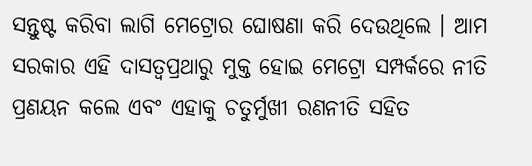ସନ୍ତୁଷ୍ଟ କରିବା ଲାଗି ମେଟ୍ରୋର ଘୋଷଣା କରି ଦେଉଥିଲେ । ଆମ ସରକାର ଏହି ଦାସତ୍ୱପ୍ରଥାରୁ ମୁକ୍ତ ହୋଇ ମେଟ୍ରୋ ସମ୍ପର୍କରେ ନୀତି ପ୍ରଣୟନ କଲେ ଏବଂ ଏହାକୁ ଚତୁର୍ମୁଖୀ ରଣନୀତି ସହିତ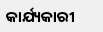କାର୍ଯ୍ୟକାରୀ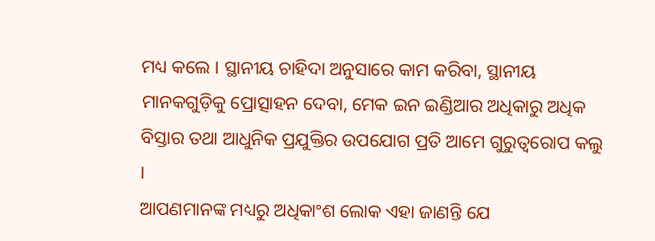ମଧ୍ୟ କଲେ । ସ୍ଥାନୀୟ ଚାହିଦା ଅନୁସାରେ କାମ କରିବା, ସ୍ଥାନୀୟ ମାନକଗୁଡ଼ିକୁ ପ୍ରୋତ୍ସାହନ ଦେବା, ମେକ ଇନ ଇଣ୍ଡିଆର ଅଧିକାରୁ ଅଧିକ ବିସ୍ତାର ତଥା ଆଧୁନିକ ପ୍ରଯୁକ୍ତିର ଉପଯୋଗ ପ୍ରତି ଆମେ ଗୁରୁତ୍ୱରୋପ କଲୁ ।
ଆପଣମାନଙ୍କ ମଧ୍ୟରୁ ଅଧିକାଂଶ ଲୋକ ଏହା ଜାଣନ୍ତି ଯେ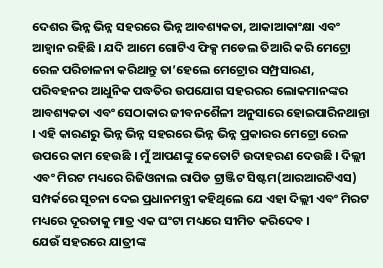ଦେଶର ଭିନ୍ନ ଭିନ୍ନ ସହରରେ ଭିନ୍ନ ଆବଶ୍ୟକତା, ଆକାଆକାଂକ୍ଷା ଏବଂ ଆହ୍ୱାନ ରହିଛି । ଯଦି ଆମେ ଗୋଟିଏ ଫିକ୍ସ ମଡେଲ ତିଆରି କରି ମେଟ୍ରୋ ରେଳ ପରିଚାଳନା କରିଥାନ୍ତୁ ତା’ହେଲେ ମେଟ୍ରୋର ସମ୍ପ୍ରସାରଣ, ପରିବହନର ଆଧୁନିକ ପଦ୍ଧତିର ଉପଯୋଗ ସହରରର ଲୋକମାନଙ୍କର ଆବଶ୍ୟକତା ଏବଂ ସେଠାକାର ଜୀବନଶୈଳୀ ଅନୁସାରେ ହୋଇପାରିନଥାନ୍ତା । ଏହି କାରଣରୁ ଭିନ୍ନ ଭିନ୍ନ ସହରରେ ଭିନ୍ନ ଭିନ୍ନ ପ୍ରକାରର ମେଟ୍ରୋ ରେଳ ଉପରେ କାମ ହେଉଛି । ମୁଁ ଆପଣଙ୍କୁ କେତୋଟି ଉଦାହରଣ ଦେଉଛି । ଦିଲ୍ଲୀ ଏବଂ ମିରଟ ମଧ୍ୟରେ ରିଜିଓନାଲ ରାପିଡ ଟ୍ରାଞ୍ଜିଟ ସିଷ୍ଟମ(ଆରଆରଟିଏସ) ସମ୍ପର୍କରେ ସୂଚନା ଦେଇ ପ୍ରଧାନମନ୍ତ୍ରୀ କହିଥିଲେ ଯେ ଏହା ଦିଲ୍ଲୀ ଏବଂ ମିରଟ ମଧ୍ୟରେ ଦୂରତାକୁ ମାତ୍ର ଏକ ଘଂଟା ମଧ୍ୟରେ ସୀମିତ କରିଦେବ ।
ଯେଉଁ ସହରରେ ଯାତ୍ରୀଙ୍କ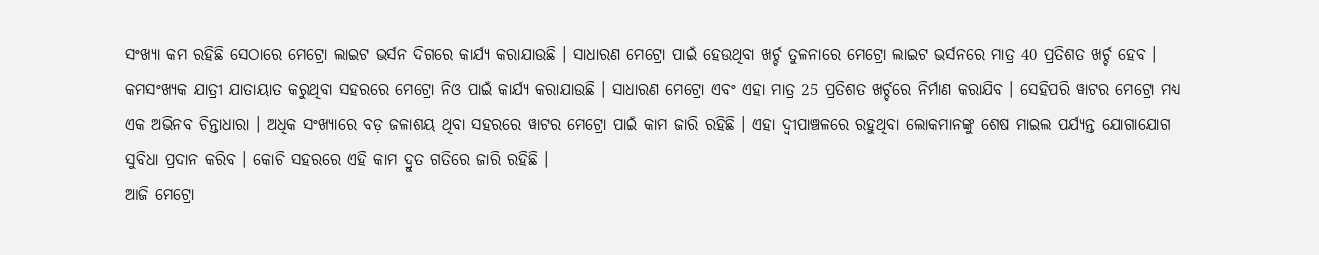ସଂଖ୍ୟା କମ ରହିଛି ସେଠାରେ ମେଟ୍ରୋ ଲାଇଟ ଭର୍ସନ ଦିଗରେ କାର୍ଯ୍ୟ କରାଯାଉଛି । ସାଧାରଣ ମେଟ୍ରୋ ପାଇଁ ହେଉଥିବା ଖର୍ଚ୍ଚ ତୁଳନାରେ ମେଟ୍ରୋ ଲାଇଟ ଭର୍ସନରେ ମାତ୍ର 40 ପ୍ରତିଶତ ଖର୍ଚ୍ଚ ହେବ । କମସଂଖ୍ୟକ ଯାତ୍ରୀ ଯାତାୟାତ କରୁଥିବା ସହରରେ ମେଟ୍ରୋ ନିଓ ପାଇଁ କାର୍ଯ୍ୟ କରାଯାଉଛି । ସାଧାରଣ ମେଟ୍ରୋ ଏବଂ ଏହା ମାତ୍ର 25 ପ୍ରତିଶତ ଖର୍ଚ୍ଚରେ ନିର୍ମାଣ କରାଯିବ । ସେହିପରି ୱାଟର ମେଟ୍ରୋ ମଧ୍ୟ ଏକ ଅଭିନବ ଚିନ୍ତାଧାରା । ଅଧିକ ସଂଖ୍ୟାରେ ବଡ଼ ଜଳାଶୟ ଥିବା ସହରରେ ୱାଟର ମେଟ୍ରୋ ପାଇଁ କାମ ଜାରି ରହିଛି । ଏହା ଦ୍ୱୀପାଞ୍ଚଳରେ ରହୁଥିବା ଲୋକମାନଙ୍କୁ ଶେଷ ମାଇଲ ପର୍ଯ୍ୟନ୍ତ ଯୋଗାଯୋଗ ସୁବିଧା ପ୍ରଦାନ କରିବ । କୋଚି ସହରରେ ଏହି କାମ ଦ୍ରୁତ ଗତିରେ ଜାରି ରହିଛି ।
ଆଜି ମେଟ୍ରୋ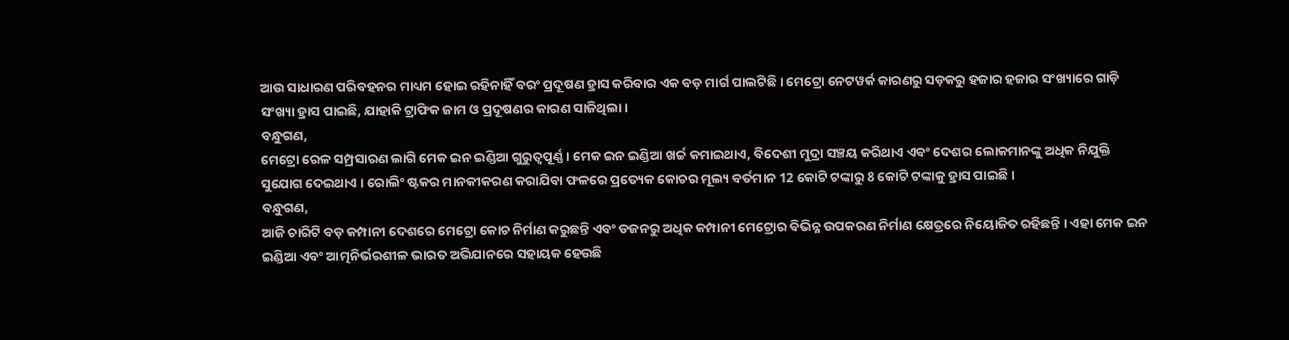ଆଉ ସାଧାରଣ ପରିବହନର ମାଧ୍ୟମ ହୋଇ ରହିନାହିଁ ବରଂ ପ୍ରଦୂଷଣ ହ୍ରାସ କରିବାର ଏକ ବଡ଼ ମାର୍ଗ ପାଲଟିଛି । ମେଟ୍ରୋ ନେଟୱର୍କ କାରଣରୁ ସଡ଼କରୁ ହଜାର ହଜାର ସଂଖ୍ୟାରେ ଗାଡ଼ି ସଂଖ୍ୟା ହ୍ରାସ ପାଇଛି, ଯାହାକି ଟ୍ରାଫିକ ଜାମ ଓ ପ୍ରଦୂଷଣର କାରଣ ସାଜିଥିଲା ।
ବନ୍ଧୁଗଣ,
ମେଟ୍ରୋ ରେଳ ସମ୍ପ୍ରସାରଣ ଲାଗି ମେକ ଇନ ଇଣ୍ଡିଆ ଗୁରୁତ୍ୱପୂର୍ଣ୍ଣ । ମେକ ଇନ ଇଣ୍ଡିଆ ଖର୍ଚ୍ଚ କମାଇଥାଏ, ବିଦେଶୀ ମୁଦ୍ରା ସଞ୍ଚୟ କରିଥାଏ ଏବଂ ଦେଶର ଲୋକମାନଙ୍କୁ ଅଧିକ ନିଯୁକ୍ତି ସୁଯୋଗ ଦେଇଥାଏ । ରୋଲିଂ ଷ୍ଟକର ମାନକୀକରଣ କରାଯିବା ଫଳରେ ପ୍ରତ୍ୟେକ କୋଚର ମୂଲ୍ୟ ବର୍ତମାନ 12 କୋଟି ଟଙ୍କାରୁ 8 କୋଟି ଟଙ୍କାକୁ ହ୍ରାସ ପାଇଛି ।
ବନ୍ଧୁଗଣ,
ଆଜି ଚାରିଟି ବଡ଼ କମ୍ପାନୀ ଦେଶରେ ମେଟ୍ରୋ କୋଚ ନିର୍ମାଣ କରୁଛନ୍ତି ଏବଂ ଡଜନରୁ ଅଧିକ କମ୍ପାନୀ ମେଟ୍ରୋର ବିଭିନ୍ନ ଉପକରଣ ନିର୍ମାଣ କ୍ଷେତ୍ରରେ ନିୟୋଜିତ ରହିଛନ୍ତି । ଏହା ମେକ ଇନ ଇଣ୍ଡିଆ ଏବଂ ଆତ୍ମନିର୍ଭରଶୀଳ ଭାରତ ଅଭିଯାନରେ ସହାୟକ ହେଉଛି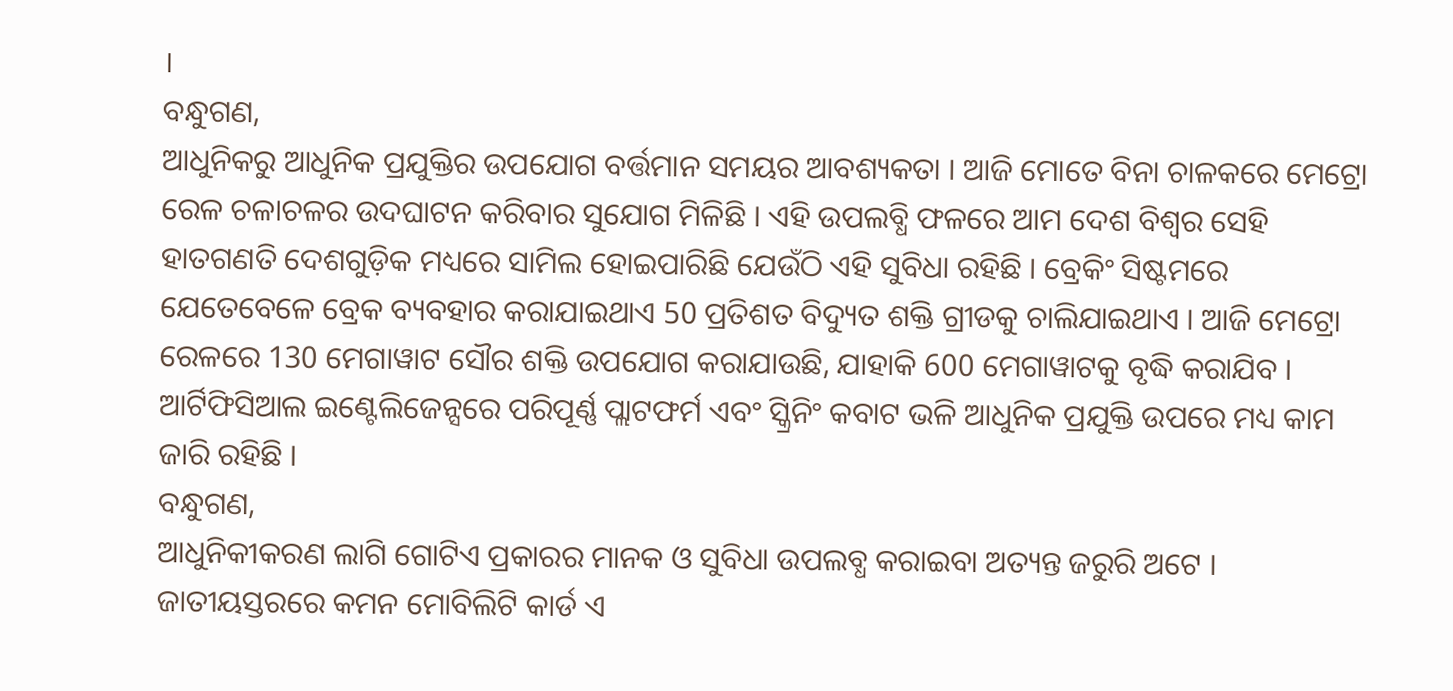।
ବନ୍ଧୁଗଣ,
ଆଧୁନିକରୁ ଆଧୁନିକ ପ୍ରଯୁକ୍ତିର ଉପଯୋଗ ବର୍ତ୍ତମାନ ସମୟର ଆବଶ୍ୟକତା । ଆଜି ମୋତେ ବିନା ଚାଳକରେ ମେଟ୍ରୋ ରେଳ ଚଳାଚଳର ଉଦଘାଟନ କରିବାର ସୁଯୋଗ ମିଳିଛି । ଏହି ଉପଲବ୍ଧି ଫଳରେ ଆମ ଦେଶ ବିଶ୍ୱର ସେହି ହାତଗଣତି ଦେଶଗୁଡ଼ିକ ମଧ୍ୟରେ ସାମିଲ ହୋଇପାରିଛି ଯେଉଁଠି ଏହି ସୁବିଧା ରହିଛି । ବ୍ରେକିଂ ସିଷ୍ଟମରେ ଯେତେବେଳେ ବ୍ରେକ ବ୍ୟବହାର କରାଯାଇଥାଏ 50 ପ୍ରତିଶତ ବିଦ୍ୟୁତ ଶକ୍ତି ଗ୍ରୀଡକୁ ଚାଲିଯାଇଥାଏ । ଆଜି ମେଟ୍ରୋ ରେଳରେ 130 ମେଗାୱାଟ ସୌର ଶକ୍ତି ଉପଯୋଗ କରାଯାଉଛି, ଯାହାକି 600 ମେଗାୱାଟକୁ ବୃଦ୍ଧି କରାଯିବ । ଆର୍ଟିଫିସିଆଲ ଇଣ୍ଟେଲିଜେନ୍ସରେ ପରିପୂର୍ଣ୍ଣ ପ୍ଲାଟଫର୍ମ ଏବଂ ସ୍କ୍ରିନିଂ କବାଟ ଭଳି ଆଧୁନିକ ପ୍ରଯୁକ୍ତି ଉପରେ ମଧ୍ୟ କାମ ଜାରି ରହିଛି ।
ବନ୍ଧୁଗଣ,
ଆଧୁନିକୀକରଣ ଲାଗି ଗୋଟିଏ ପ୍ରକାରର ମାନକ ଓ ସୁବିଧା ଉପଲବ୍ଧ କରାଇବା ଅତ୍ୟନ୍ତ ଜରୁରି ଅଟେ । ଜାତୀୟସ୍ତରରେ କମନ ମୋବିଲିଟି କାର୍ଡ ଏ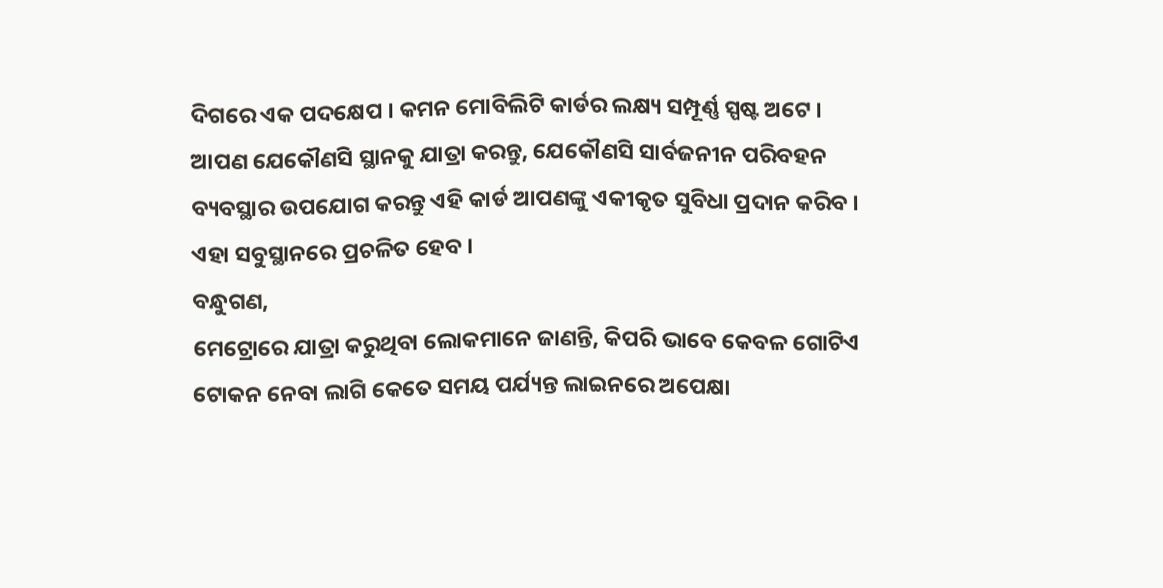ଦିଗରେ ଏକ ପଦକ୍ଷେପ । କମନ ମୋବିଲିଟି କାର୍ଡର ଲକ୍ଷ୍ୟ ସମ୍ପୂର୍ଣ୍ଣ ସ୍ପଷ୍ଟ ଅଟେ । ଆପଣ ଯେକୌଣସି ସ୍ଥାନକୁ ଯାତ୍ରା କରନ୍ତୁ, ଯେକୌଣସି ସାର୍ବଜନୀନ ପରିବହନ ବ୍ୟବସ୍ଥାର ଉପଯୋଗ କରନ୍ତୁ ଏହି କାର୍ଡ ଆପଣଙ୍କୁ ଏକୀକୃତ ସୁବିଧା ପ୍ରଦାନ କରିବ । ଏହା ସବୁସ୍ଥାନରେ ପ୍ରଚଳିତ ହେବ ।
ବନ୍ଧୁଗଣ,
ମେଟ୍ରୋରେ ଯାତ୍ରା କରୁଥିବା ଲୋକମାନେ ଜାଣନ୍ତି, କିପରି ଭାବେ କେବଳ ଗୋଟିଏ ଟୋକନ ନେବା ଲାଗି କେତେ ସମୟ ପର୍ଯ୍ୟନ୍ତ ଲାଇନରେ ଅପେକ୍ଷା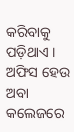କରିବାକୁ ପଡ଼ିଥାଏ । ଅଫିସ ହେଉ ଅବା କଲେଜରେ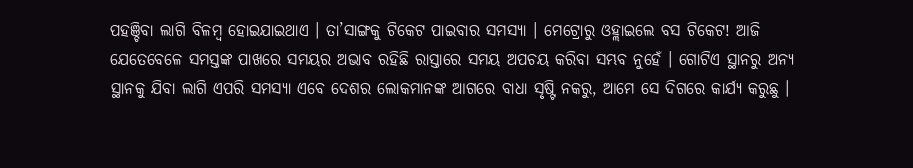ପହଞ୍ଚିବା ଲାଗି ବିଳମ୍ବ ହୋଇଯାଇଥାଏ । ତା’ସାଙ୍ଗକୁ ଟିକେଟ ପାଇବାର ସମସ୍ୟା । ମେଟ୍ରୋରୁ ଓହ୍ଲାଇଲେ ବସ ଟିକେଟ! ଆଜି ଯେତେବେଳେ ସମସ୍ତଙ୍କ ପାଖରେ ସମୟର ଅଭାବ ରହିଛି ରାସ୍ତାରେ ସମୟ ଅପଚୟ କରିବା ସମ୍ଭବ ନୁହେଁ । ଗୋଟିଏ ସ୍ଥାନରୁ ଅନ୍ୟ ସ୍ଥାନକୁ ଯିବା ଲାଗି ଏପରି ସମସ୍ୟା ଏବେ ଦେଶର ଲୋକମାନଙ୍କ ଆଗରେ ବାଧା ସୃଷ୍ଟି ନକରୁ, ଆମେ ସେ ଦିଗରେ କାର୍ଯ୍ୟ କରୁଛୁ ।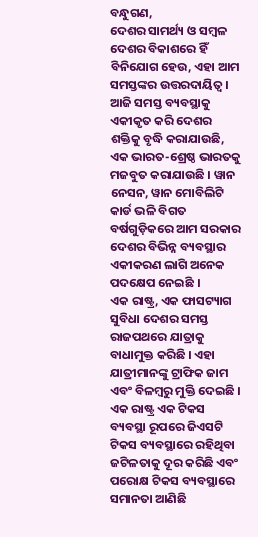ବନ୍ଧୁଗଣ,
ଦେଶର ସାମର୍ଥ୍ୟ ଓ ସମ୍ବଳ ଦେଶର ବିକାଶରେ ହିଁ ବିନିଯୋଗ ହେଉ, ଏହା ଆମ ସମସ୍ତଙ୍କର ଉତ୍ତରଦାୟିତ୍ୱ । ଆଜି ସମସ୍ତ ବ୍ୟବସ୍ଥାକୁ ଏକୀକୃତ କରି ଦେଶର ଶକ୍ତିକୁ ବୃଦ୍ଧି କରାଯାଉଛି, ଏକ ଭାରତ-ଶ୍ରେଷ୍ଠ ଭାରତକୁ ମଜବୁତ କରାଯାଉଛି । ୱାନ ନେସନ, ୱାନ ମୋବିଲିଟି କାର୍ଡ ଭଳି ବିଗତ ବର୍ଷଗୁଡ଼ିକରେ ଆମ ସରକାର ଦେଶର ବିଭିନ୍ନ ବ୍ୟବସ୍ଥାର ଏକୀକରଣ ଲାଗି ଅନେକ ପଦକ୍ଷେପ ନେଇଛି ।
ଏକ ରାଷ୍ଟ୍ର, ଏକ ଫାସଟ୍ୟାଗ ସୁବିଧା ଦେଶର ସମସ୍ତ ରାଜପଥରେ ଯାତ୍ରାକୁ ବାଧାମୁକ୍ତ କରିଛି । ଏହା ଯାତ୍ରୀମାନଙ୍କୁ ଟ୍ରାଫିକ ଜାମ ଏବଂ ବିଳମ୍ବରୁ ମୁକ୍ତି ଦେଇଛି । ଏକ ରାଷ୍ଟ୍ର ଏକ ଟିକସ ବ୍ୟବସ୍ଥା ରୂପରେ ଜିଏସଟି ଟିକସ ବ୍ୟବସ୍ଥାରେ ରହିଥିବା ଜଟିଳତାକୁ ଦୂର କରିଛି ଏବଂ ପରୋକ୍ଷ ଟିକସ ବ୍ୟବସ୍ଥାରେ ସମାନତା ଆଣିଛି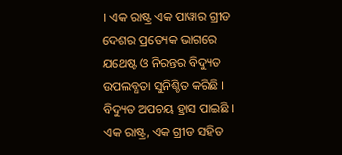। ଏକ ରାଷ୍ଟ୍ର ଏକ ପାୱାର ଗ୍ରୀଡ ଦେଶର ପ୍ରତ୍ୟେକ ଭାଗରେ ଯଥେଷ୍ଟ ଓ ନିରନ୍ତର ବିଦ୍ୟୁତ ଉପଲବ୍ଧତା ସୁନିଶ୍ଚିତ କରିଛି । ବିଦ୍ୟୁତ ଅପଚୟ ହ୍ରାସ ପାଇଛି ।
ଏକ ରାଷ୍ଟ୍ର, ଏକ ଗ୍ରୀଡ ସହିତ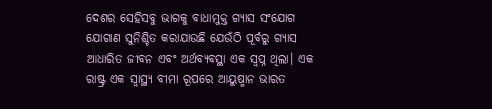ଦେଶର ସେହିସବୁ ଭାଗକୁ ବାଧାମୁକ୍ତ ଗ୍ୟାସ ସଂଯୋଗ ଯୋଗାଣ ସୁନିଶ୍ଚିତ କରାଯାଉଛି ଯେଉଁଠି ପୂର୍ବରୁ ଗ୍ୟାସ ଆଧାରିତ ଜୀବନ ଏବଂ ଅର୍ଥବ୍ୟବସ୍ଥା ଏକ ସ୍ୱପ୍ନ ଥିଲା। ଏକ ରାଷ୍ଟ୍ର ଏକ ସ୍ୱାସ୍ଥ୍ୟ ବୀମା ରୂପରେ ଆୟୁଷ୍ମାନ ଭାରତ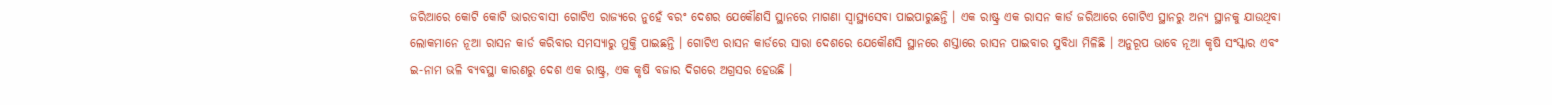ଜରିଆରେ କୋଟି କୋଟି ଭାରତବାସୀ ଗୋଟିଏ ରାଜ୍ୟରେ ନୁହେଁ ବରଂ ଦେଶର ଯେକୌଣସି ସ୍ଥାନରେ ମାଗଣା ସ୍ୱାସ୍ଥ୍ୟସେବା ପାଇପାରୁଛନ୍ତି । ଏକ ରାଷ୍ଟ୍ର ଏକ ରାସନ କାର୍ଡ ଜରିଆରେ ଗୋଟିଏ ସ୍ଥାନରୁ ଅନ୍ୟ ସ୍ଥାନକୁ ଯାଉଥିବା ଲୋକମାନେ ନୂଆ ରାସନ କାର୍ଡ କରିବାର ସମସ୍ୟାରୁ ମୁକ୍ତି ପାଇଛନ୍ତି । ଗୋଟିଏ ରାସନ କାର୍ଡରେ ସାରା ଦେଶରେ ଯେକୌଣସି ସ୍ଥାନରେ ଶସ୍ତାରେ ରାସନ ପାଇବାର ସୁବିଧା ମିଳିଛି । ଅନୁରୂପ ଭାବେ ନୂଆ କୃଷି ସଂସ୍କାର ଏବଂ ଇ-ନାମ ଭଳି ବ୍ୟବସ୍ଥା କାରଣରୁ ଦେଶ ଏକ ରାଷ୍ଟ୍ର, ଏକ କୃଷି ବଜାର ଦିଗରେ ଅଗ୍ରସର ହେଉଛି ।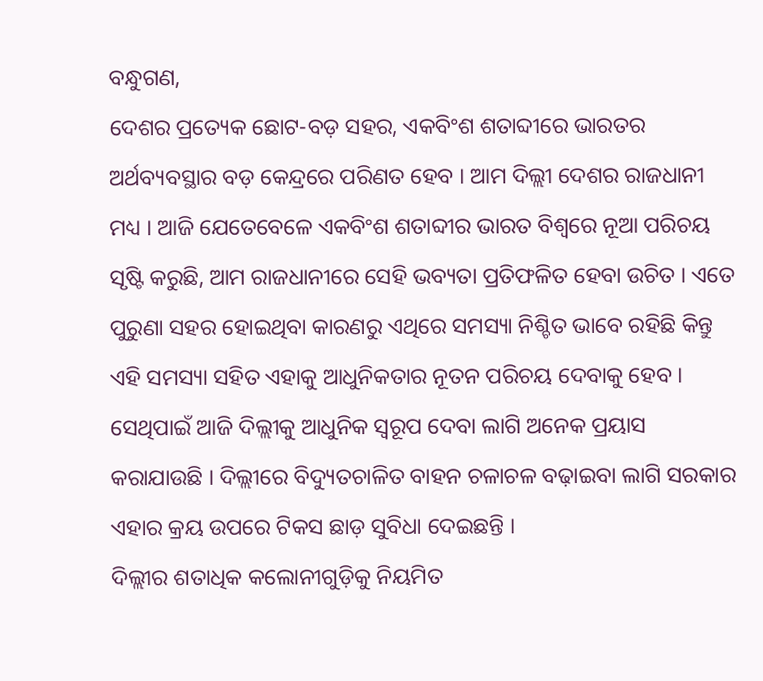ବନ୍ଧୁଗଣ,
ଦେଶର ପ୍ରତ୍ୟେକ ଛୋଟ-ବଡ଼ ସହର, ଏକବିଂଶ ଶତାବ୍ଦୀରେ ଭାରତର ଅର୍ଥବ୍ୟବସ୍ଥାର ବଡ଼ କେନ୍ଦ୍ରରେ ପରିଣତ ହେବ । ଆମ ଦିଲ୍ଲୀ ଦେଶର ରାଜଧାନୀ ମଧ୍ୟ । ଆଜି ଯେତେବେଳେ ଏକବିଂଶ ଶତାବ୍ଦୀର ଭାରତ ବିଶ୍ୱରେ ନୂଆ ପରିଚୟ ସୃଷ୍ଟି କରୁଛି, ଆମ ରାଜଧାନୀରେ ସେହି ଭବ୍ୟତା ପ୍ରତିଫଳିତ ହେବା ଉଚିତ । ଏତେ ପୁରୁଣା ସହର ହୋଇଥିବା କାରଣରୁ ଏଥିରେ ସମସ୍ୟା ନିଶ୍ଚିତ ଭାବେ ରହିଛି କିନ୍ତୁ ଏହି ସମସ୍ୟା ସହିତ ଏହାକୁ ଆଧୁନିକତାର ନୂତନ ପରିଚୟ ଦେବାକୁ ହେବ । ସେଥିପାଇଁ ଆଜି ଦିଲ୍ଲୀକୁ ଆଧୁନିକ ସ୍ୱରୂପ ଦେବା ଲାଗି ଅନେକ ପ୍ରୟାସ କରାଯାଉଛି । ଦିଲ୍ଲୀରେ ବିଦ୍ୟୁତଚାଳିତ ବାହନ ଚଳାଚଳ ବଢ଼ାଇବା ଲାଗି ସରକାର ଏହାର କ୍ରୟ ଉପରେ ଟିକସ ଛାଡ଼ ସୁବିଧା ଦେଇଛନ୍ତି ।
ଦିଲ୍ଲୀର ଶତାଧିକ କଲୋନୀଗୁଡ଼ିକୁ ନିୟମିତ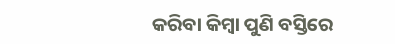କରିବା କିମ୍ବା ପୁଣି ବସ୍ତିରେ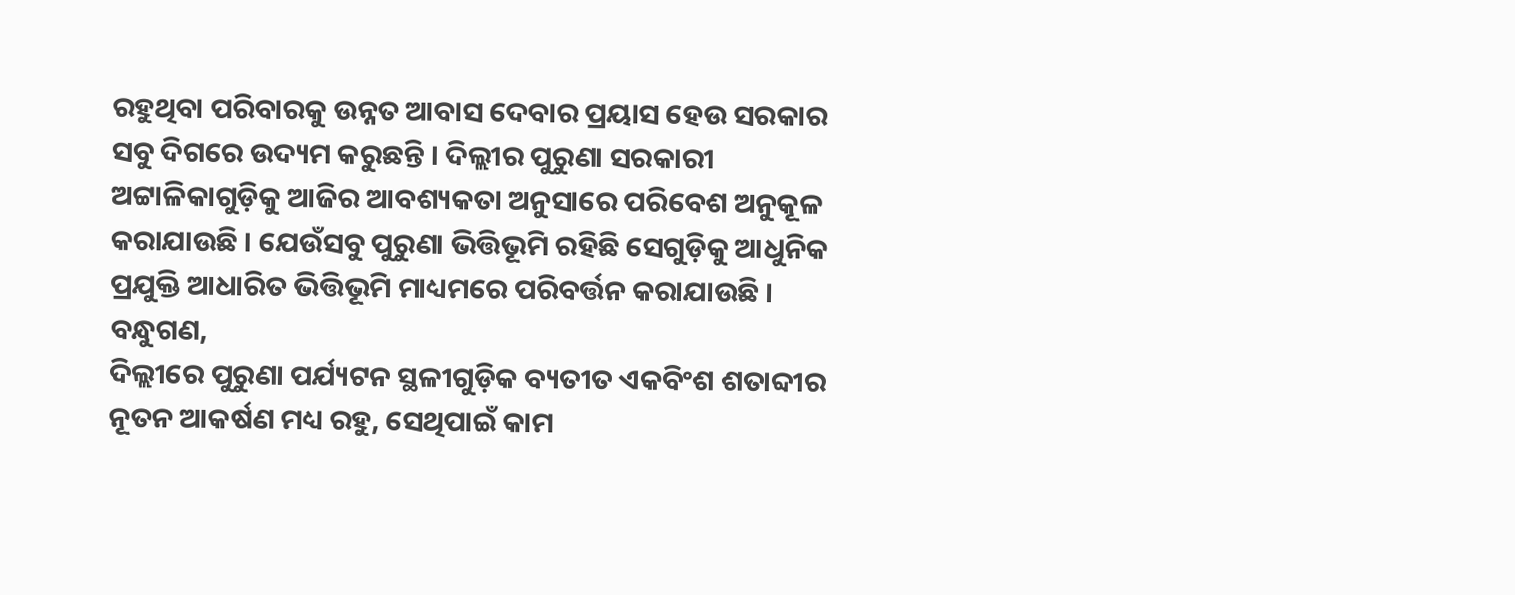ରହୁଥିବା ପରିବାରକୁ ଉନ୍ନତ ଆବାସ ଦେବାର ପ୍ରୟାସ ହେଉ ସରକାର ସବୁ ଦିଗରେ ଉଦ୍ୟମ କରୁଛନ୍ତି । ଦିଲ୍ଲୀର ପୁରୁଣା ସରକାରୀ ଅଟ୍ଟାଳିକାଗୁଡ଼ିକୁ ଆଜିର ଆବଶ୍ୟକତା ଅନୁସାରେ ପରିବେଶ ଅନୁକୂଳ କରାଯାଉଛି । ଯେଉଁସବୁ ପୁରୁଣା ଭିତ୍ତିଭୂମି ରହିଛି ସେଗୁଡ଼ିକୁ ଆଧୁନିକ ପ୍ରଯୁକ୍ତି ଆଧାରିତ ଭିତ୍ତିଭୂମି ମାଧ୍ୟମରେ ପରିବର୍ତ୍ତନ କରାଯାଉଛି ।
ବନ୍ଧୁଗଣ,
ଦିଲ୍ଲୀରେ ପୁରୁଣା ପର୍ଯ୍ୟଟନ ସ୍ଥଳୀଗୁଡ଼ିକ ବ୍ୟତୀତ ଏକବିଂଶ ଶତାବ୍ଦୀର ନୂତନ ଆକର୍ଷଣ ମଧ୍ୟ ରହୁ, ସେଥିପାଇଁ କାମ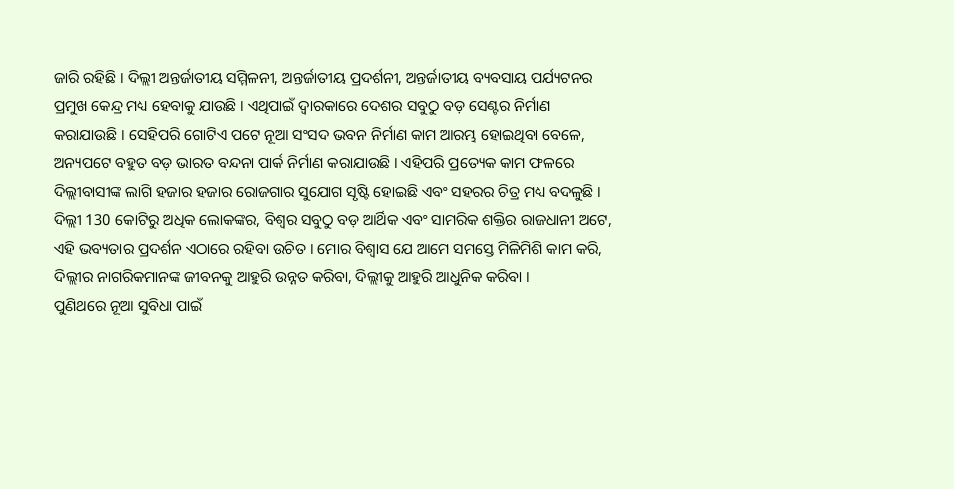ଜାରି ରହିଛି । ଦିଲ୍ଲୀ ଅନ୍ତର୍ଜାତୀୟ ସମ୍ମିଳନୀ, ଅନ୍ତର୍ଜାତୀୟ ପ୍ରଦର୍ଶନୀ, ଅନ୍ତର୍ଜାତୀୟ ବ୍ୟବସାୟ ପର୍ଯ୍ୟଟନର ପ୍ରମୁଖ କେନ୍ଦ୍ର ମଧ୍ୟ ହେବାକୁ ଯାଉଛି । ଏଥିପାଇଁ ଦ୍ୱାରକାରେ ଦେଶର ସବୁଠୁ ବଡ଼ ସେଣ୍ଟର ନିର୍ମାଣ କରାଯାଉଛି । ସେହିପରି ଗୋଟିଏ ପଟେ ନୂଆ ସଂସଦ ଭବନ ନିର୍ମାଣ କାମ ଆରମ୍ଭ ହୋଇଥିବା ବେଳେ, ଅନ୍ୟପଟେ ବହୁତ ବଡ଼ ଭାରତ ବନ୍ଦନା ପାର୍କ ନିର୍ମାଣ କରାଯାଉଛି । ଏହିପରି ପ୍ରତ୍ୟେକ କାମ ଫଳରେ ଦିଲ୍ଲୀବାସୀଙ୍କ ଲାଗି ହଜାର ହଜାର ରୋଜଗାର ସୁଯୋଗ ସୃଷ୍ଟି ହୋଇଛି ଏବଂ ସହରର ଚିତ୍ର ମଧ୍ୟ ବଦଳୁଛି ।
ଦିଲ୍ଲୀ 130 କୋଟିରୁ ଅଧିକ ଲୋକଙ୍କର, ବିଶ୍ୱର ସବୁଠୁ ବଡ଼ ଆର୍ଥିକ ଏବଂ ସାମରିକ ଶକ୍ତିର ରାଜଧାନୀ ଅଟେ, ଏହି ଭବ୍ୟତାର ପ୍ରଦର୍ଶନ ଏଠାରେ ରହିବା ଉଚିତ । ମୋର ବିଶ୍ୱାସ ଯେ ଆମେ ସମସ୍ତେ ମିଳିମିଶି କାମ କରି, ଦିଲ୍ଲୀର ନାଗରିକମାନଙ୍କ ଜୀବନକୁ ଆହୁରି ଉନ୍ନତ କରିବା, ଦିଲ୍ଲୀକୁ ଆହୁରି ଆଧୁନିକ କରିବା ।
ପୁଣିଥରେ ନୂଆ ସୁବିଧା ପାଇଁ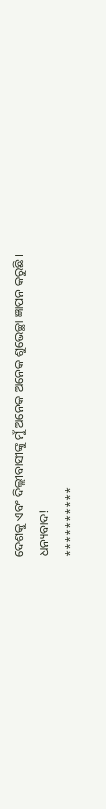ଦେଶକୁ ଏବଂ ଦିଲ୍ଲୀବାସୀଙ୍କୁ ମୁଁ ଅନେକ ଅନେକ ଶୁଭେଚ୍ଛା ଜ୍ଞାପନ କରୁଛି ।
ଧନ୍ୟବାଦ!
**********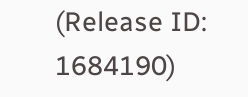(Release ID: 1684190)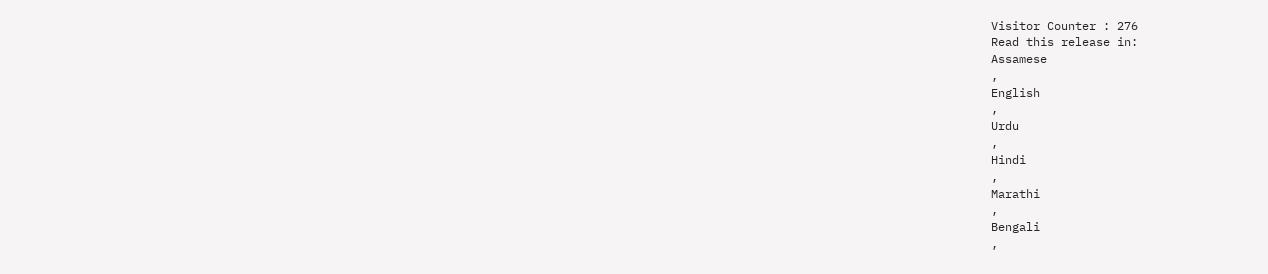Visitor Counter : 276
Read this release in:
Assamese
,
English
,
Urdu
,
Hindi
,
Marathi
,
Bengali
,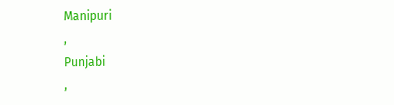Manipuri
,
Punjabi
,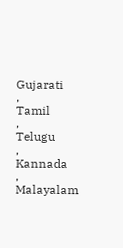Gujarati
,
Tamil
,
Telugu
,
Kannada
,
Malayalam